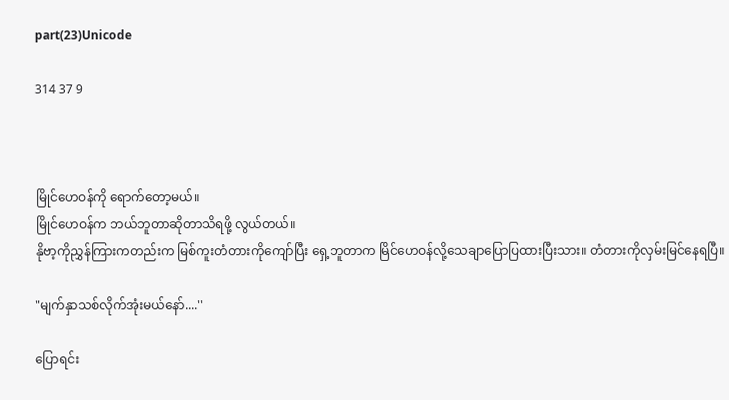part(23)Unicode

314 37 9



မြိုင်ဟေဝန်ကို ရောက်တော့မယ်။
မြိုင်ဟေဝန်က ဘယ်ဘူတာဆိုတာသိရဖို့ လွယ်တယ်။
နိုဗာ့ကိုညွှန်ကြားကတည်းက မြစ်ကူးတံတားကိုကျော်ပြီး ရှေ့ဘူတာက မြိင်ဟေဝန်လို့သေချာပြောပြထားပြီးသား။ တံတားကိုလှမ်းမြင်နေရပြီ။

"မျက်နှာသစ်လိုက်အုံးမယ်နော်....''

ပြောရင်း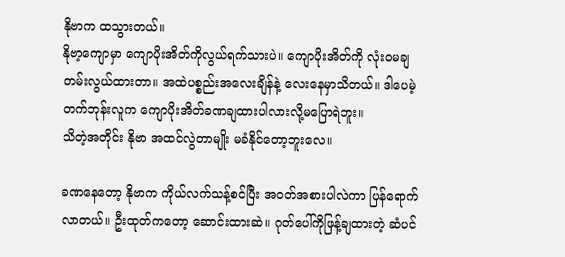နိုဗာက ထသွားတယ်။
နိုဗာ့ကျောမှာ ကျောပိုးအိတ်ကိုလွယ်ရက်သားပဲ။ ကျောပိုးအိတ်ကို လုံးဝမချတမ်းလွယ်ထားတာ။ အထဲပစ္စည်းအလေးချိန်နဲ့ လေးနေမှာသိတယ်။ ဒါပေမဲ့ တက်ဘုန်းလူက ကျောပိုးအိတ်ခဏချထားပါလားလို့မပြောရဲဘူး။
သိတဲ့အတိုင်း နိုဗာ အထင်လွဲတာမျိုး မခံနိုင်တော့ဘူးလေ။

ခဏနေတော့ နိုဗာက ကိုယ်လက်သန့်စင်ပြီး အဝတ်အစားပါလဲကာ ပြန်ရောက်လာတယ်။ ဦးထုတ်ကတော့ ဆောင်းထားဆဲ။ ဂုတ်ပေါ်ကိုဖြန့်ချထားတဲ့ ဆံပင်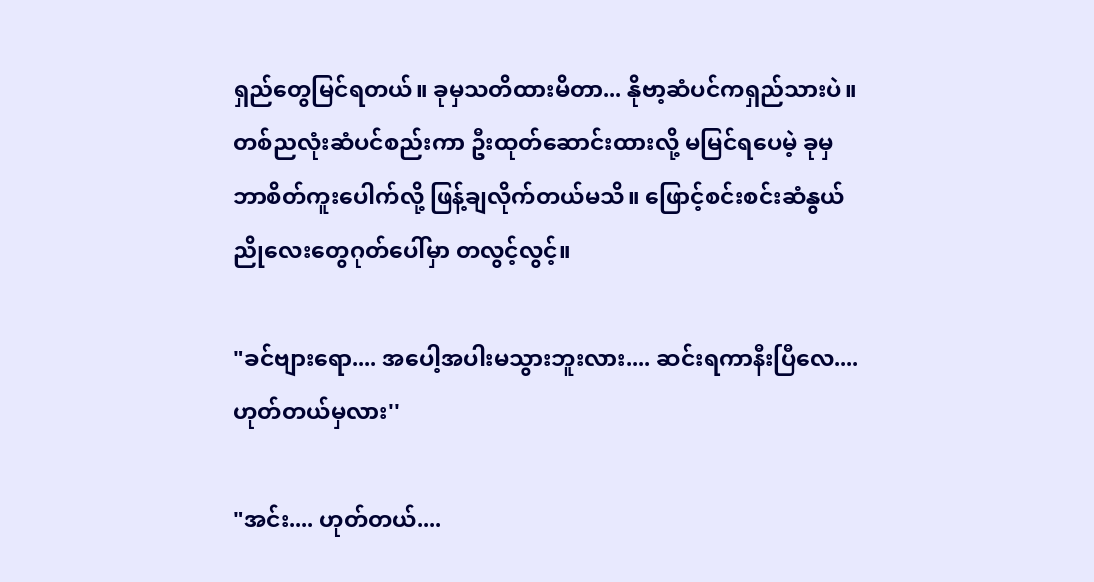ရှည်တွေမြင်ရတယ်။ ခုမှသတိထားမိတာ... နိုဗာ့ဆံပင်ကရှည်သားပဲ။ တစ်ညလုံးဆံပင်စည်းကာ ဦးထုတ်ဆောင်းထားလို့ မမြင်ရပေမဲ့ ခုမှဘာစိတ်ကူးပေါက်လို့ ဖြန့်ချလိုက်တယ်မသိ။ ဖြောင့်စင်းစင်းဆံနွယ်ညိုလေးတွေဂုတ်ပေါ်မှာ တလွင့်လွင့်။

"ခင်ဗျားရော.... အပေါ့အပါးမသွားဘူးလား.... ဆင်းရကာနီးပြီလေ.... ဟုတ်တယ်မှလား''

"အင်း.... ဟုတ်တယ်....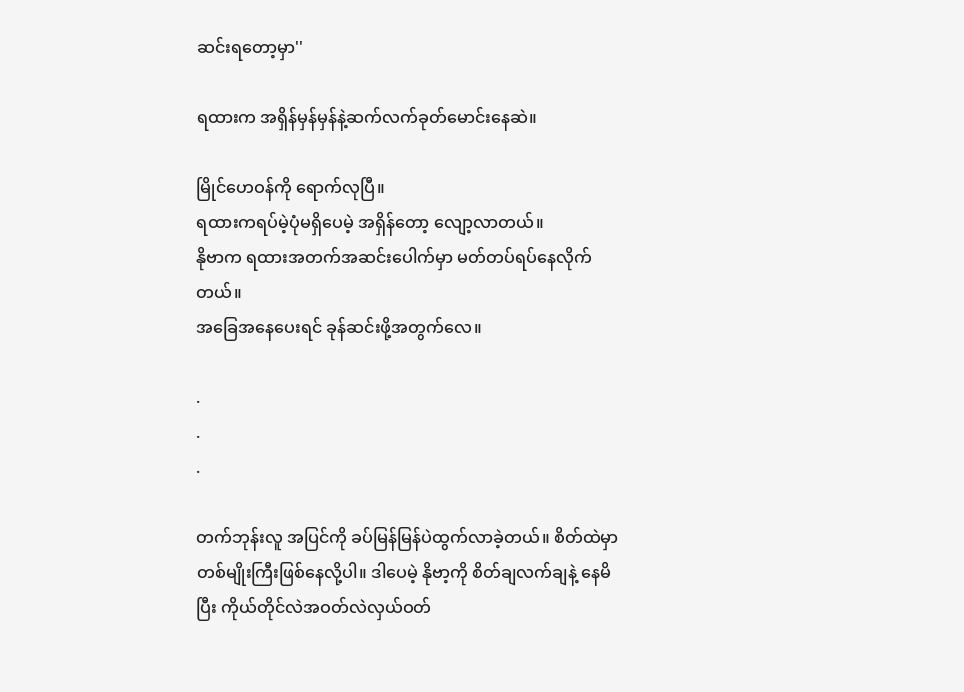ဆင်းရတော့မှာ''

ရထားက အရှိန်မှန်မှန်နဲ့ဆက်လက်ခုတ်မောင်းနေဆဲ။

မြိုင်ဟေဝန်ကို ရောက်လုပြီ။
ရထားကရပ်မဲ့ပုံမရှိပေမဲ့ အရှိန်တော့ လျော့လာတယ်။
နိုဗာက ရထားအတက်အဆင်းပေါက်မှာ မတ်တပ်ရပ်နေလိုက်တယ်။
အခြေအနေပေးရင် ခုန်ဆင်းဖို့အတွက်လေ။

.
.
.

တက်ဘုန်းလူ အပြင်ကို ခပ်မြန်မြန်ပဲထွက်လာခဲ့တယ်။ စိတ်ထဲမှာ တစ်မျိုးကြီးဖြစ်နေလို့ပါ။ ဒါပေမဲ့ နိုဗာ့ကို စိတ်ချလက်ချနဲ့ နေမိပြီး ကိုယ်တိုင်လဲအဝတ်လဲလှယ်ဝတ်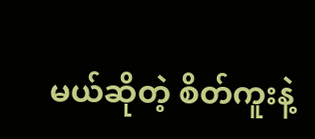မယ်ဆိုတဲ့ စိတ်ကူးနဲ့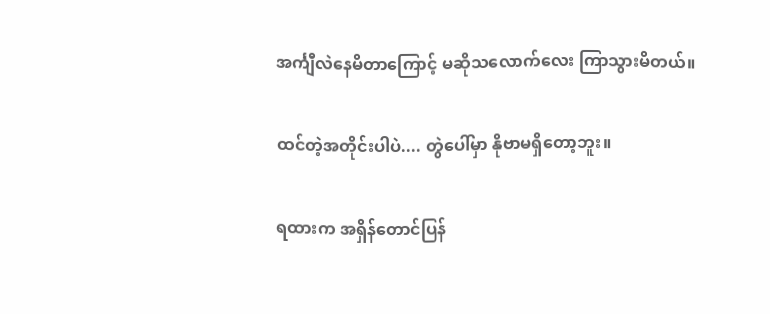အင်္ကျီလဲနေမိတာကြောင့် မဆိုသလောက်လေး ကြာသွားမိတယ်။

ထင်တဲ့အတိုင်းပါပဲ.... တွဲပေါ်မှာ နိုဗာမရှိတော့ဘူး။

ရထားက အရှိန်တောင်ပြန်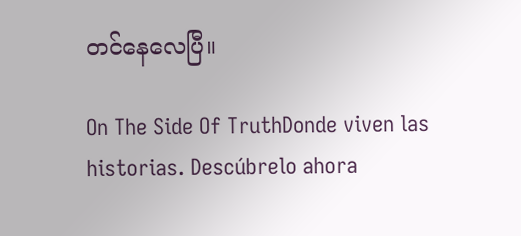တင်နေလေပြီ။

On The Side Of TruthDonde viven las historias. Descúbrelo ahora